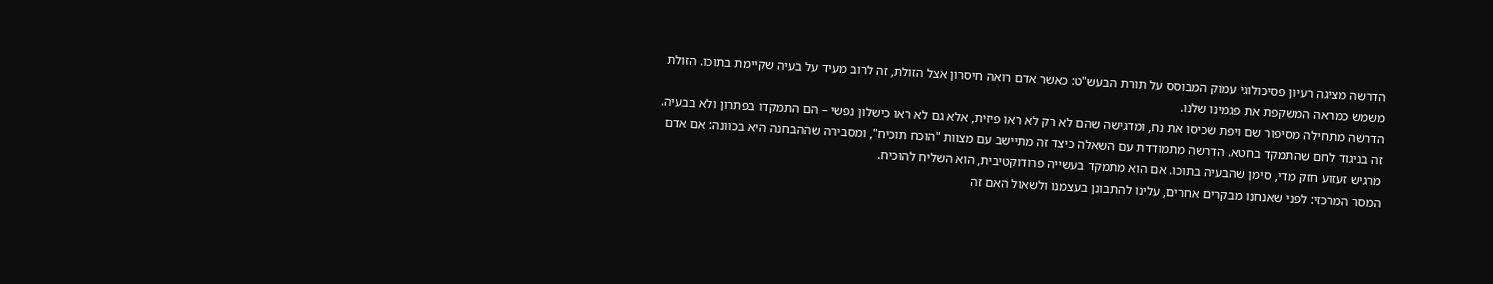הדרשה מציגה רעיון פסיכולוגי עמוק המבוסס על תורת הבעש"ט: כאשר אדם רואה חיסרון אצל הזולת, זה לרוב מעיד על בעיה שקיימת בתוכו. הזולת משמש כמראה המשקפת את פגמינו שלנו.
הדרשה מתחילה מסיפור שם ויפת שכיסו את נח, ומדגישה שהם לא רק לא ראו פיזית, אלא גם לא ראו כישלון נפשי – הם התמקדו בפתרון ולא בבעיה. זה בניגוד לחם שהתמקד בחטא. הדרשה מתמודדת עם השאלה כיצד זה מתיישב עם מצוות "הוכח תוכיח", ומסבירה שההבחנה היא בכוונה: אם אדם מרגיש זעזוע חזק מדי, סימן שהבעיה בתוכו. אם הוא מתמקד בעשייה פרודוקטיבית, הוא השליח להוכיח.
המסר המרכזי: לפני שאנחנו מבקרים אחרים, עלינו להתבונן בעצמנו ולשאול האם זה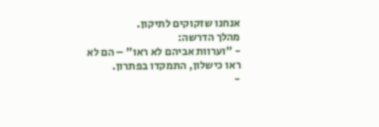אנחנו שזקוקים לתיקון.
מהלך הדרשה:
- "וערוות אביהם לא ראו" – הם לא ראו כישלון, התמקדו בפתרון.
-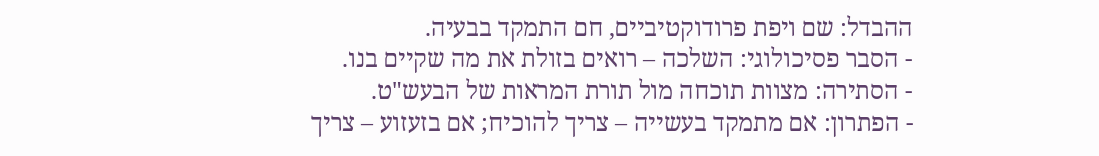ההבדל: שם ויפת פרודוקטיביים, חם התמקד בבעיה.
- הסבר פסיכולוגי: השלכה – רואים בזולת את מה שקיים בנו.
- הסתירה: מצוות תוכחה מול תורת המראות של הבעש"ט.
- הפתרון: אם מתמקד בעשייה – צריך להוכיח; אם בזעזוע – צריך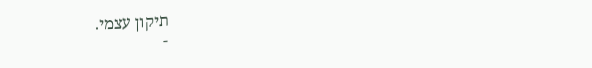תיקון עצמי.
-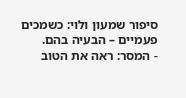סיפור שמעון ולוי: כשמכים פעמיים – הבעיה בהם.
- המסר: ראה את הטוב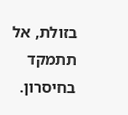בזולת, אל תתמקד בחיסרון.